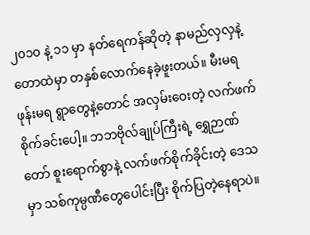၂၀၁၀ နဲ့ ၁၁ မှာ နတ်ရေကန်ဆိုတဲ့ နာမည်လှလှနဲ့ တောထဲမှာ တနှစ်လောက်နေခဲ့ဖူးတယ်။ မီးမရ ဖုန်းမရ ရွာတွေနဲ့တောင် အလှမ်းဝေးတဲ့ လက်ဖက်စိုက်ခင်းပေါ့။ ဘဘဗိုလ်ချုပ်ကြီးရဲ့ ရွှေဉာဏ်တော် စူးရောက်စွာနဲ့ လက်ဖက်စိုက်ခိုင်းတဲ့ ဒေသမှာ သစ်ကုမ္ပဏီတွေပေါင်းပြီး စိုက်ပြတဲ့နေရာပဲ။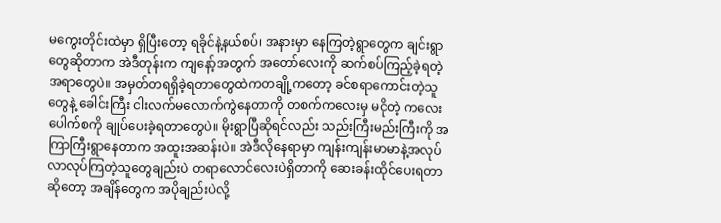မကွေးတိုင်းထဲမှာ ရှိပြီးတော့ ရခိုင်နဲ့နယ်စပ်၊ အနားမှာ နေကြတဲ့ရွာတွေက ချင်းရွာတွေဆိုတာက အဲဒီတုန်းက ကျနော့်အတွက် အတော်လေးကို ဆက်စပ်ကြည့်ခဲ့ရတဲ့အရာတွေပဲ။ အမှတ်တရရှိခဲ့ရတာတွေထဲကတချို့ကတော့ ခင်စရာကောင်းတဲ့သူတွေနဲ့ ခေါင်းကြီး ငါးလက်မလောက်ကွဲနေတာကို တစက်ကလေးမှ မငိုတဲ့ ကလေးပေါက်စကို ချုပ်ပေးခဲ့ရတာတွေပဲ။ မိုးရွာပြီဆိုရင်လည်း သည်းကြီးမည်းကြီးကို အကြာကြီးရွာနေတာက အထူးအဆန်းပဲ။ အဲဒီလိုနေရာမှာ ကျန်းကျန်းမာမာနဲ့အလုပ်လာလုပ်ကြတဲ့သူတွေချည်းပဲ တရာလောင်လေးပဲရှိတာကို ဆေးခန်းထိုင်ပေးရတာဆိုတော့ အချိန်တွေက အပိုချည်းပဲလို့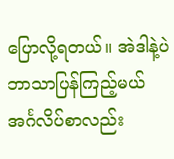ပြောလို့ရတယ်။ အဲဒါနဲ့ပဲ ဘာသာပြန်ကြည့်မယ် အင်္ဂလိပ်စာလည်း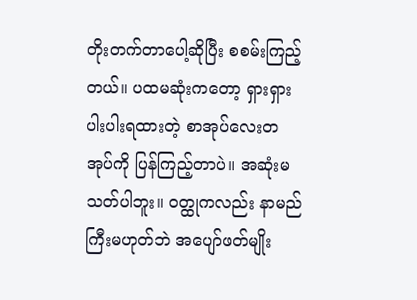တိုးတက်တာပေါ့ဆိုပြီး စစမ်းကြည့်တယ်။ ပထမဆုံးကတော့ ရှားရှားပါးပါးရထားတဲ့ စာအုပ်လေးတအုပ်ကို ပြန်ကြည့်တာပဲ။ အဆုံးမသတ်ပါဘူး။ ဝတ္ထုကလည်း နာမည်ကြီးမဟုတ်ဘဲ အပျော်ဖတ်မျိုး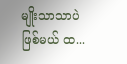မျိုးသာသာပဲဖြစ်မယ် ထ...